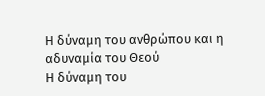Η δύναμη του ανθρώπου και η αδυναμία του Θεού
Η δύναμη του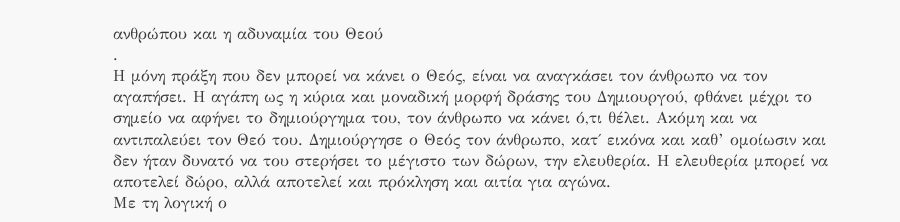ανθρώπου και η αδυναμία του Θεού
.
Η μόνη πράξη που δεν μπορεί να κάνει ο Θεός, είναι να αναγκάσει τον άνθρωπο να τον αγαπήσει. Η αγάπη ως η κύρια και μοναδική μορφή δράσης του Δημιουργού, φθάνει μέχρι το σημείο να αφήνει το δημιούργημα του, τον άνθρωπο να κάνει ό,τι θέλει. Ακόμη και να αντιπαλεύει τον Θεό του. Δημιούργησε ο Θεός τον άνθρωπο, κατ΄ εικόνα και καθ’ ομοίωσιν και δεν ήταν δυνατό να του στερήσει το μέγιστο των δώρων, την ελευθερία. Η ελευθερία μπορεί να αποτελεί δώρο, αλλά αποτελεί και πρόκληση και αιτία για αγώνα.
Με τη λογική ο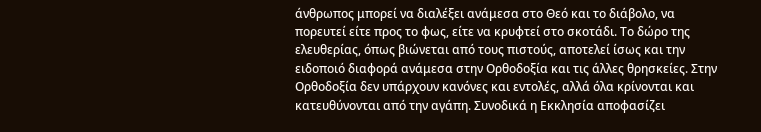άνθρωπος μπορεί να διαλέξει ανάμεσα στο Θεό και το διάβολο, να πορευτεί είτε προς το φως, είτε να κρυφτεί στο σκοτάδι. Το δώρο της ελευθερίας, όπως βιώνεται από τους πιστούς, αποτελεί ίσως και την ειδοποιό διαφορά ανάμεσα στην Ορθοδοξία και τις άλλες θρησκείες. Στην Ορθοδοξία δεν υπάρχουν κανόνες και εντολές, αλλά όλα κρίνονται και κατευθύνονται από την αγάπη. Συνοδικά η Εκκλησία αποφασίζει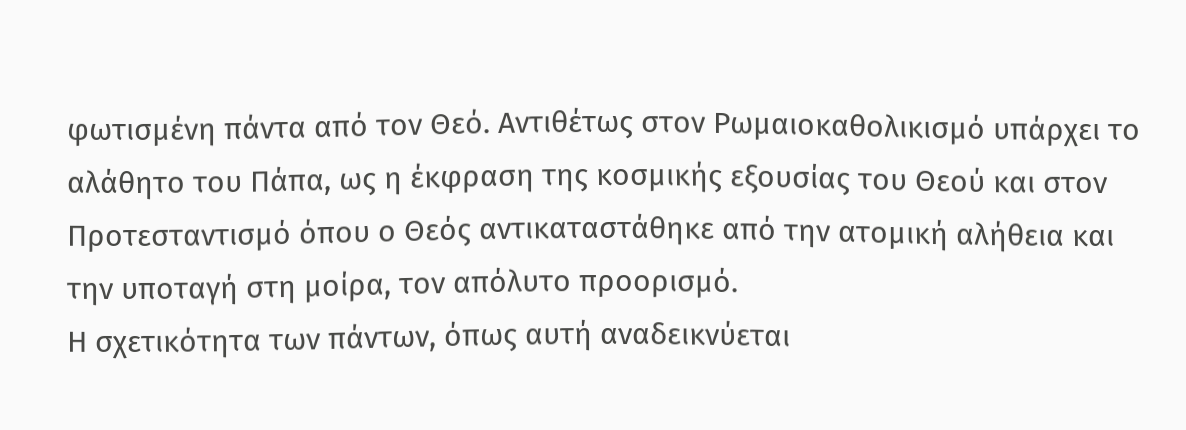φωτισμένη πάντα από τον Θεό. Αντιθέτως στον Ρωμαιοκαθολικισμό υπάρχει το αλάθητο του Πάπα, ως η έκφραση της κοσμικής εξουσίας του Θεού και στον Προτεσταντισμό όπου ο Θεός αντικαταστάθηκε από την ατομική αλήθεια και την υποταγή στη μοίρα, τον απόλυτο προορισμό.
Η σχετικότητα των πάντων, όπως αυτή αναδεικνύεται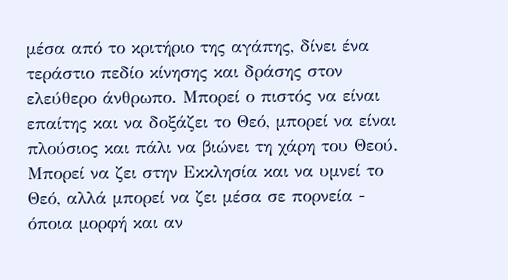μέσα από το κριτήριο της αγάπης, δίνει ένα τεράστιο πεδίο κίνησης και δράσης στον ελεύθερο άνθρωπο. Μπορεί ο πιστός να είναι επαίτης και να δοξάζει το Θεό, μπορεί να είναι πλούσιος και πάλι να βιώνει τη χάρη του Θεού. Μπορεί να ζει στην Εκκλησία και να υμνεί το Θεό, αλλά μπορεί να ζει μέσα σε πορνεία - όποια μορφή και αν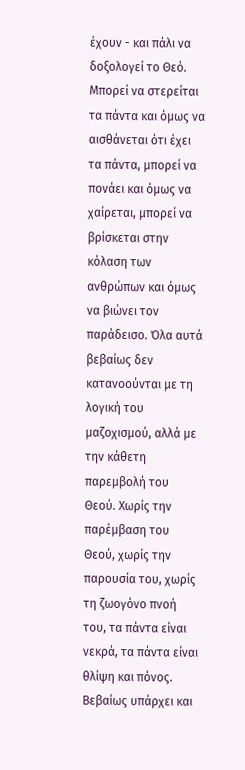έχουν - και πάλι να δοξολογεί το Θεό. Μπορεί να στερείται τα πάντα και όμως να αισθάνεται ότι έχει τα πάντα, μπορεί να πονάει και όμως να χαίρεται, μπορεί να βρίσκεται στην κόλαση των ανθρώπων και όμως να βιώνει τον παράδεισο. Όλα αυτά βεβαίως δεν κατανοούνται με τη λογική του μαζοχισμού, αλλά με την κάθετη παρεμβολή του Θεού. Χωρίς την παρέμβαση του Θεού, χωρίς την παρουσία του, χωρίς τη ζωογόνο πνοή του, τα πάντα είναι νεκρά, τα πάντα είναι θλίψη και πόνος.
Βεβαίως υπάρχει και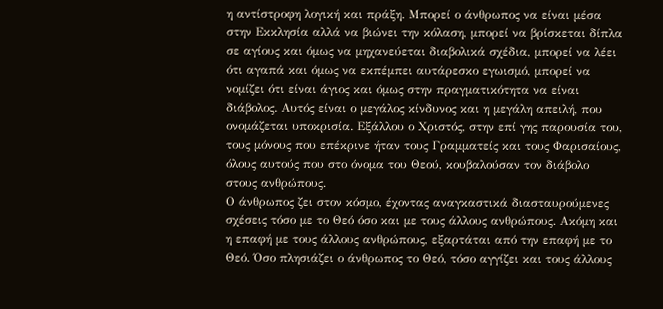η αντίστροφη λογική και πράξη. Μπορεί ο άνθρωπος να είναι μέσα στην Εκκλησία αλλά να βιώνει την κόλαση, μπορεί να βρίσκεται δίπλα σε αγίους και όμως να μηχανεύεται διαβολικά σχέδια, μπορεί να λέει ότι αγαπά και όμως να εκπέμπει αυτάρεσκο εγωισμό, μπορεί να νομίζει ότι είναι άγιος και όμως στην πραγματικότητα να είναι διάβολος. Αυτός είναι ο μεγάλος κίνδυνος και η μεγάλη απειλή, που ονομάζεται υποκρισία. Εξάλλου ο Χριστός, στην επί γης παρουσία του, τους μόνους που επέκρινε ήταν τους Γραμματείς και τους Φαρισαίους, όλους αυτούς που στο όνομα του Θεού, κουβαλούσαν τον διάβολο στους ανθρώπους.
Ο άνθρωπος ζει στον κόσμο, έχοντας αναγκαστικά διασταυρούμενες σχέσεις τόσο με το Θεό όσο και με τους άλλους ανθρώπους. Ακόμη και η επαφή με τους άλλους ανθρώπους, εξαρτάται από την επαφή με το Θεό. Όσο πλησιάζει ο άνθρωπος το Θεό, τόσο αγγίζει και τους άλλους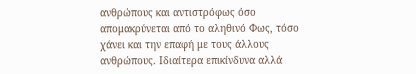ανθρώπους και αντιστρόφως όσο απομακρύνεται από το αληθινό Φως, τόσο χάνει και την επαφή με τους άλλους ανθρώπους. Ιδιαίτερα επικίνδυνα αλλά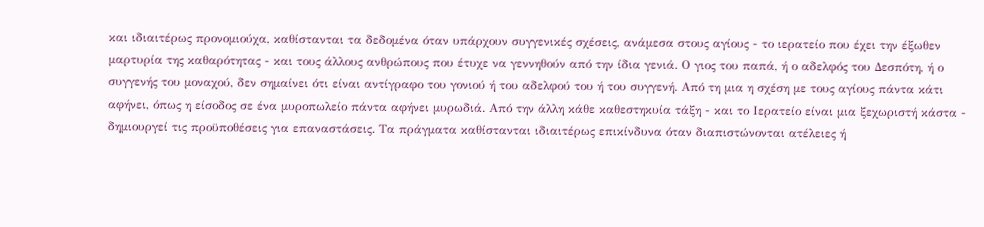και ιδιαιτέρως προνομιούχα, καθίστανται τα δεδομένα όταν υπάρχουν συγγενικές σχέσεις, ανάμεσα στους αγίους - το ιερατείο που έχει την έξωθεν μαρτυρία της καθαρότητας - και τους άλλους ανθρώπους που έτυχε να γεννηθούν από την ίδια γενιά. Ο γιος του παπά, ή ο αδελφός του Δεσπότη, ή ο συγγενής του μοναχού, δεν σημαίνει ότι είναι αντίγραφο του γονιού ή του αδελφού του ή του συγγενή. Από τη μια η σχέση με τους αγίους πάντα κάτι αφήνει, όπως η είσοδος σε ένα μυροπωλείο πάντα αφήνει μυρωδιά. Από την άλλη κάθε καθεστηκυία τάξη - και το Ιερατείο είναι μια ξεχωριστή κάστα - δημιουργεί τις προϋποθέσεις για επαναστάσεις. Τα πράγματα καθίστανται ιδιαιτέρως επικίνδυνα όταν διαπιστώνονται ατέλειες ή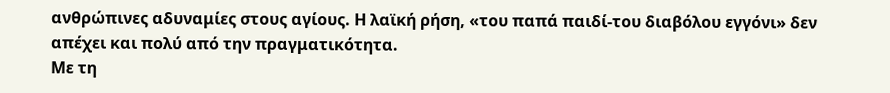ανθρώπινες αδυναμίες στους αγίους. Η λαϊκή ρήση, «του παπά παιδί-του διαβόλου εγγόνι» δεν απέχει και πολύ από την πραγματικότητα.
Με τη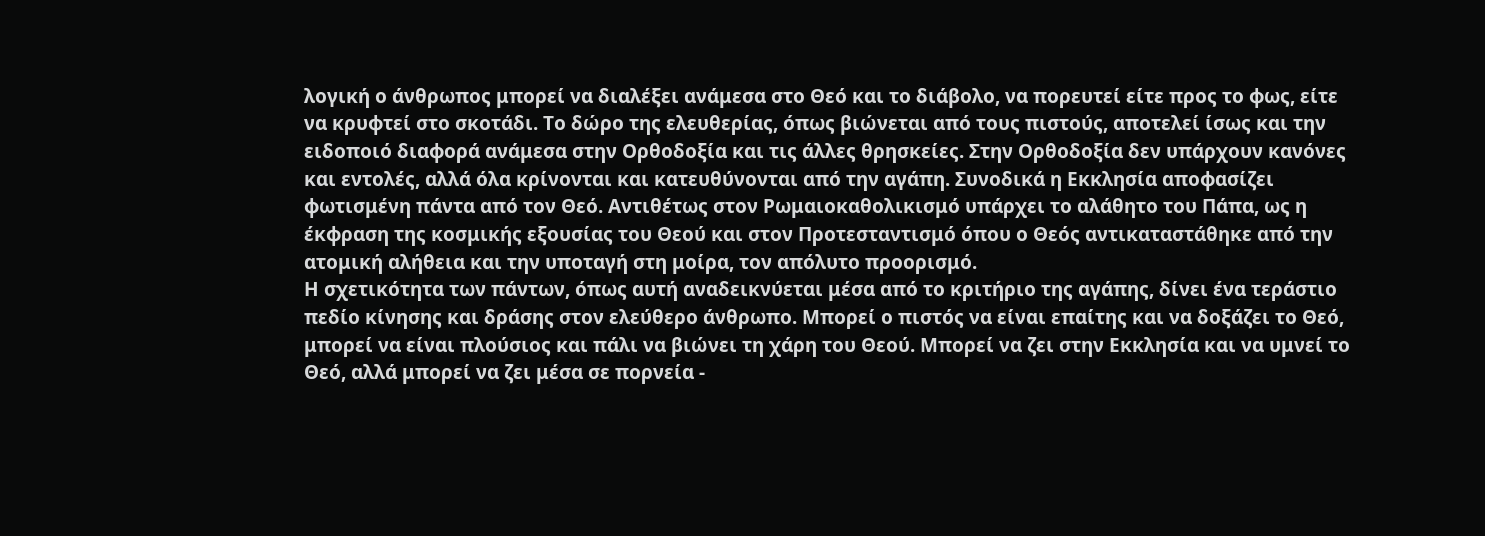λογική ο άνθρωπος μπορεί να διαλέξει ανάμεσα στο Θεό και το διάβολο, να πορευτεί είτε προς το φως, είτε να κρυφτεί στο σκοτάδι. Το δώρο της ελευθερίας, όπως βιώνεται από τους πιστούς, αποτελεί ίσως και την ειδοποιό διαφορά ανάμεσα στην Ορθοδοξία και τις άλλες θρησκείες. Στην Ορθοδοξία δεν υπάρχουν κανόνες και εντολές, αλλά όλα κρίνονται και κατευθύνονται από την αγάπη. Συνοδικά η Εκκλησία αποφασίζει φωτισμένη πάντα από τον Θεό. Αντιθέτως στον Ρωμαιοκαθολικισμό υπάρχει το αλάθητο του Πάπα, ως η έκφραση της κοσμικής εξουσίας του Θεού και στον Προτεσταντισμό όπου ο Θεός αντικαταστάθηκε από την ατομική αλήθεια και την υποταγή στη μοίρα, τον απόλυτο προορισμό.
Η σχετικότητα των πάντων, όπως αυτή αναδεικνύεται μέσα από το κριτήριο της αγάπης, δίνει ένα τεράστιο πεδίο κίνησης και δράσης στον ελεύθερο άνθρωπο. Μπορεί ο πιστός να είναι επαίτης και να δοξάζει το Θεό, μπορεί να είναι πλούσιος και πάλι να βιώνει τη χάρη του Θεού. Μπορεί να ζει στην Εκκλησία και να υμνεί το Θεό, αλλά μπορεί να ζει μέσα σε πορνεία -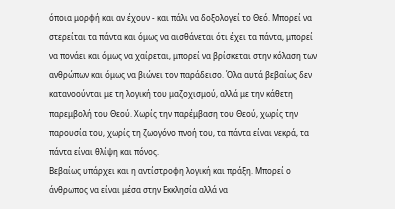όποια μορφή και αν έχουν - και πάλι να δοξολογεί το Θεό. Μπορεί να στερείται τα πάντα και όμως να αισθάνεται ότι έχει τα πάντα, μπορεί να πονάει και όμως να χαίρεται, μπορεί να βρίσκεται στην κόλαση των ανθρώπων και όμως να βιώνει τον παράδεισο. Όλα αυτά βεβαίως δεν κατανοούνται με τη λογική του μαζοχισμού, αλλά με την κάθετη παρεμβολή του Θεού. Χωρίς την παρέμβαση του Θεού, χωρίς την παρουσία του, χωρίς τη ζωογόνο πνοή του, τα πάντα είναι νεκρά, τα πάντα είναι θλίψη και πόνος.
Βεβαίως υπάρχει και η αντίστροφη λογική και πράξη. Μπορεί ο άνθρωπος να είναι μέσα στην Εκκλησία αλλά να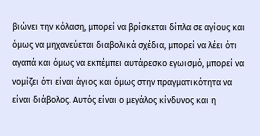βιώνει την κόλαση, μπορεί να βρίσκεται δίπλα σε αγίους και όμως να μηχανεύεται διαβολικά σχέδια, μπορεί να λέει ότι αγαπά και όμως να εκπέμπει αυτάρεσκο εγωισμό, μπορεί να νομίζει ότι είναι άγιος και όμως στην πραγματικότητα να είναι διάβολος. Αυτός είναι ο μεγάλος κίνδυνος και η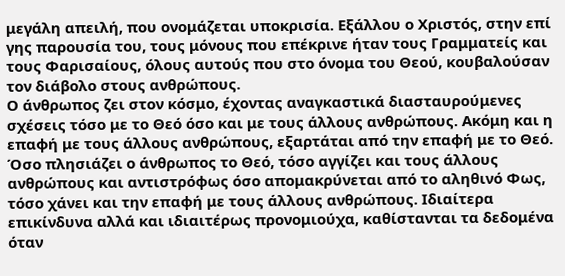μεγάλη απειλή, που ονομάζεται υποκρισία. Εξάλλου ο Χριστός, στην επί γης παρουσία του, τους μόνους που επέκρινε ήταν τους Γραμματείς και τους Φαρισαίους, όλους αυτούς που στο όνομα του Θεού, κουβαλούσαν τον διάβολο στους ανθρώπους.
Ο άνθρωπος ζει στον κόσμο, έχοντας αναγκαστικά διασταυρούμενες σχέσεις τόσο με το Θεό όσο και με τους άλλους ανθρώπους. Ακόμη και η επαφή με τους άλλους ανθρώπους, εξαρτάται από την επαφή με το Θεό. Όσο πλησιάζει ο άνθρωπος το Θεό, τόσο αγγίζει και τους άλλους ανθρώπους και αντιστρόφως όσο απομακρύνεται από το αληθινό Φως, τόσο χάνει και την επαφή με τους άλλους ανθρώπους. Ιδιαίτερα επικίνδυνα αλλά και ιδιαιτέρως προνομιούχα, καθίστανται τα δεδομένα όταν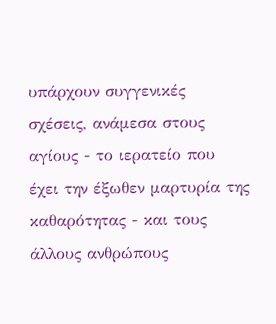υπάρχουν συγγενικές σχέσεις, ανάμεσα στους αγίους - το ιερατείο που έχει την έξωθεν μαρτυρία της καθαρότητας - και τους άλλους ανθρώπους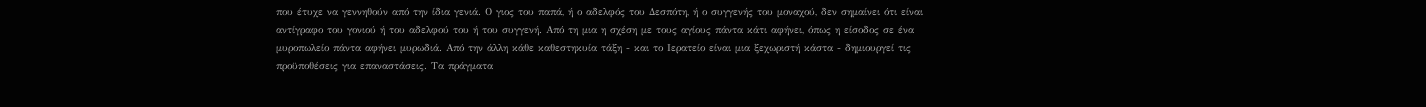που έτυχε να γεννηθούν από την ίδια γενιά. Ο γιος του παπά, ή ο αδελφός του Δεσπότη, ή ο συγγενής του μοναχού, δεν σημαίνει ότι είναι αντίγραφο του γονιού ή του αδελφού του ή του συγγενή. Από τη μια η σχέση με τους αγίους πάντα κάτι αφήνει, όπως η είσοδος σε ένα μυροπωλείο πάντα αφήνει μυρωδιά. Από την άλλη κάθε καθεστηκυία τάξη - και το Ιερατείο είναι μια ξεχωριστή κάστα - δημιουργεί τις προϋποθέσεις για επαναστάσεις. Τα πράγματα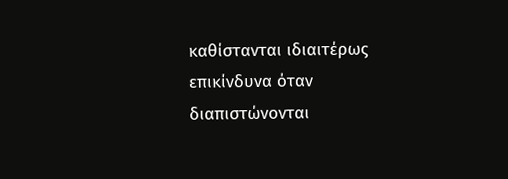καθίστανται ιδιαιτέρως επικίνδυνα όταν διαπιστώνονται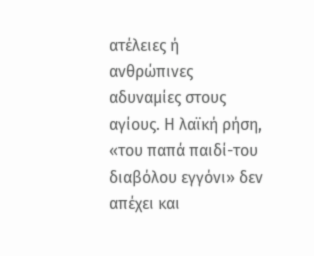ατέλειες ή ανθρώπινες αδυναμίες στους αγίους. Η λαϊκή ρήση, «του παπά παιδί-του διαβόλου εγγόνι» δεν απέχει και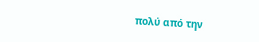πολύ από την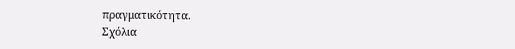πραγματικότητα.
Σχόλια